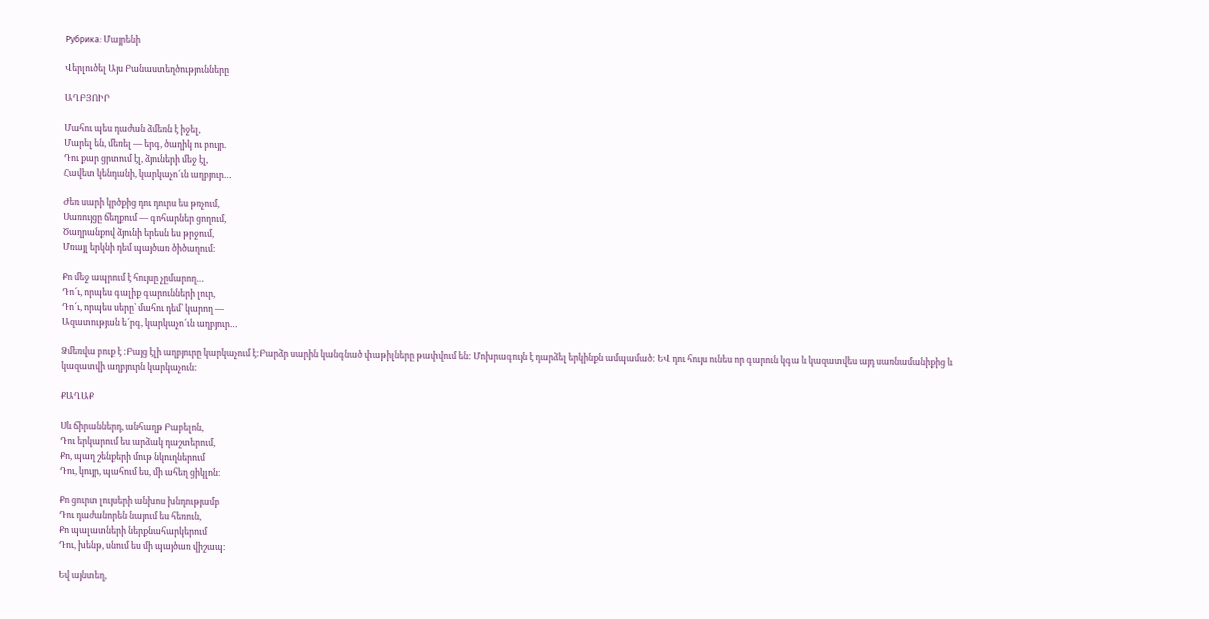Рубрика: Մայրենի

Վերլուծել Այս Բանաստեղծությունները

ԱՂԲՅՈԻՐ

Մահու պես դաժան ձմեռն է իջել,
Մարել են, մեռել — երգ, ծաղիկ ու բույր.
Դու քար ցրտում էլ, ձյուների մեջ էլ,
Հավետ կենդանի, կարկաչո՜ւն աղբյուր…

Ժեռ սարի կրծքից դու դուրս ես թռչում,
Սառույցը ճեղքում — գոհարներ ցողում,
Ծաղրանքով ձյունի երեսն ես թրջում,
Մռայլ երկնի դեմ պայծառ ծիծաղում։

Քո մեջ ապրում է հույսը չըմարող…
Դո՜ւ, որպես գալիք գարունների լուր,
Դո՜ւ, որպես սերը՝ մահու դեմ՝ կարող —
Ազատության ե՜րգ, կարկաչո՜ւն աղբյուր…

Ձմեռվա բուք է :Բայց էլի աղբյուրը կարկաչում է:Բարձր սարին կանգնած փաթիլները թափվում են: Մոխրագույն է դարձել երկինքն ամպամած: ԵՎ դու հույս ունես որ գարուն կգա և կազատվես այդ սառնամանիքից և կազատվի աղբյուրն կարկաչուն:

ՔԱՂԱՔ

Սև ճիրաններդ, անհաղթ Բաբելոն,
Դու երկարում ես արձակ դաշտերում,
Քո, պաղ շենքերի մութ նկուղներում
Դու, կույր, պահում ես, մի ահեղ ցիկլոն։

Քո ցուրտ լույսերի անխոս խնդությամբ
Դու դաժանորեն նայում ես հեռուն,
Քո պալատների ներքնահարկերում
Դու, խենթ, սնում ես մի պայծառ վիշապ։

Եվ այնտեղ,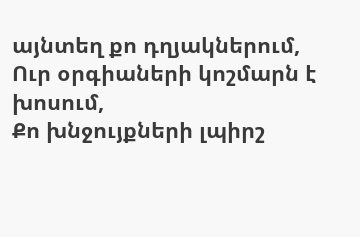այնտեղ քո դղյակներում,
Ուր օրգիաների կոշմարն է խոսում,
Քո խնջույքների լպիրշ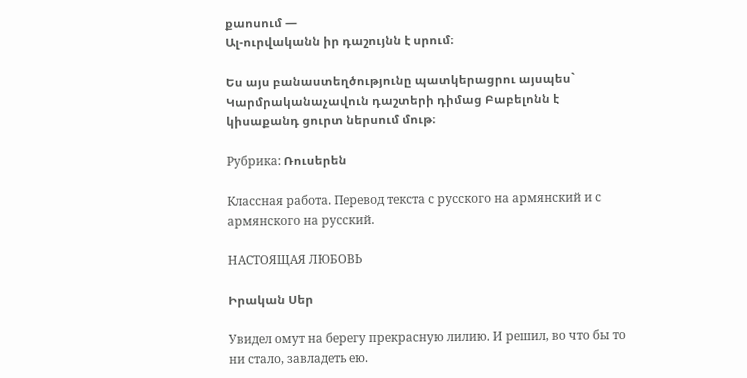քաոսում —
Ալ-ուրվականն իր դաշույնն է սրում։

Ես այս բանաստեղծությունը պատկերացրու այսպես` Կարմրականաչավուն դաշտերի դիմաց Բաբելոնն է կիսաքանդ ցուրտ ներսում մութ։

Рубрика: Ռուսերեն

Классная работа. Перевод текста с русского на армянский и с армянского на русский.

НАСТОЯЩАЯ ЛЮБОВЬ

Իրական Սեր

Увидел омут на берегу прекрасную лилию. И решил, во что бы то ни стало, завладеть ею.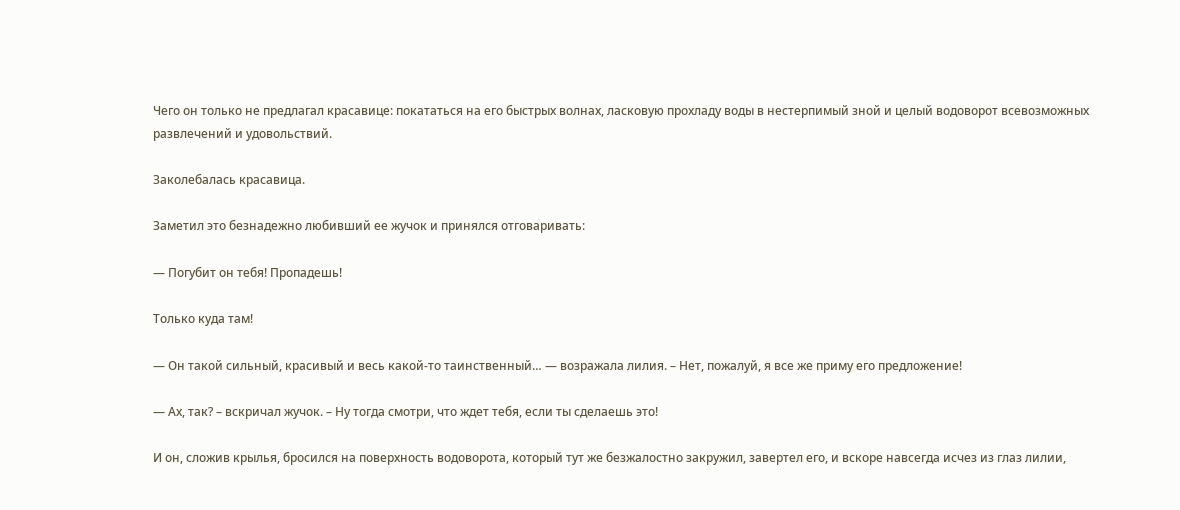Чего он только не предлагал красавице: покататься на его быстрых волнах, ласковую прохладу воды в нестерпимый зной и целый водоворот всевозможных развлечений и удовольствий.

Заколебалась красавица.

Заметил это безнадежно любивший ее жучок и принялся отговаривать:

— Погубит он тебя! Пропадешь!

Только куда там!

— Он такой сильный, красивый и весь какой-то таинственный… — возражала лилия. – Нет, пожалуй, я все же приму его предложение!

— Ах, так? – вскричал жучок. – Ну тогда смотри, что ждет тебя, если ты сделаешь это!

И он, сложив крылья, бросился на поверхность водоворота, который тут же безжалостно закружил, завертел его, и вскоре навсегда исчез из глаз лилии,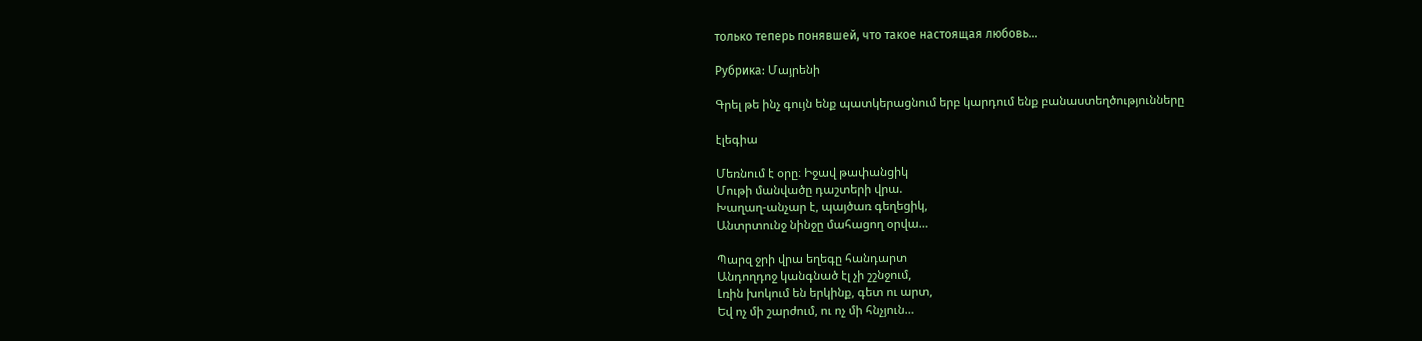только теперь понявшей, что такое настоящая любовь…

Рубрика: Մայրենի

Գրել թե ինչ գույն ենք պատկերացնում երբ կարդում ենք բանաստեղծությունները

էլեգիա

Մեռնում է օրը։ Իջավ թափանցիկ
Մութի մանվածը դաշտերի վրա.
Խաղաղ-անչար է, պայծառ գեղեցիկ,
Անտրտունջ նինջը մահացող օրվա…

Պարզ ջրի վրա եղեգը հանդարտ
Անդողդոջ կանգնած էլ չի շշնջում,
Լռին խոկում են երկինք, գետ ու արտ,
Եվ ոչ մի շարժում, ու ոչ մի հնչյուն…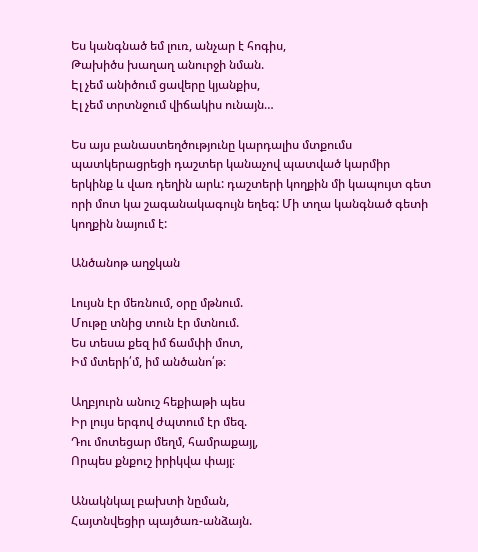Ես կանգնած եմ լուռ, անչար է հոգիս,
Թախիծս խաղաղ անուրջի նման.
Էլ չեմ անիծում ցավերը կյանքիս,
Էլ չեմ տրտնջում վիճակիս ունայն…

Ես այս բանաստեղծությունը կարդալիս մտքումս պատկերացրեցի դաշտեր կանաչով պատված կարմիր երկինք և վառ դեղին արև: դաշտերի կողքին մի կապույտ գետ որի մոտ կա շագանակագույն եղեգ: Մի տղա կանգնած գետի կողքին նայում է:

Անծանոթ աղջկան

Լույսն էր մեռնում, օրը մթնում.
Մութը տնից տուն էր մտնում.
Ես տեսա քեզ իմ ճամփի մոտ,
Իմ մտերի՛մ, իմ անծանո՛թ։

Աղբյուրն անուշ հեքիաթի պես
Իր լույս երգով ժպտում էր մեզ.
Դու մոտեցար մեղմ, համրաքայլ,
Որպես քնքուշ իրիկվա փայլ։

Անակնկալ բախտի նըման,
Հայտնվեցիր պայծառ-անձայն.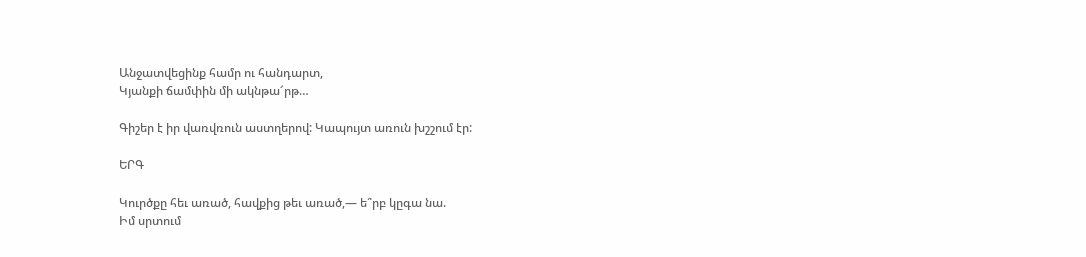Անջատվեցինք համր ու հանդարտ,
Կյանքի ճամփին մի ակնթա՜րթ…

Գիշեր է իր վառվռուն աստղերով: Կապույտ առուն խշշում էր:

ԵՐԳ

Կուրծքը հեւ առած, հավքից թեւ առած,— ե՞րբ կըգա նա.
Իմ սրտում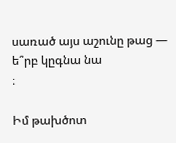սառած այս աշունը թաց — ե՞րբ կըգնա նա
։

Իմ թախծոտ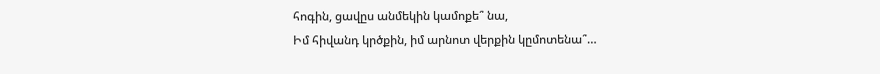հոգին, ցավըս անմեկին կամոքե՞ նա,
Իմ հիվանդ կրծքին, իմ արնոտ վերքին կըմոտենա՞…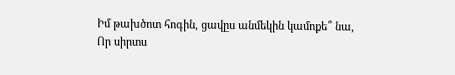Իմ թախծոտ հոգին, ցավըս անմեկին կամոքե՞ նա,
Որ սիրտս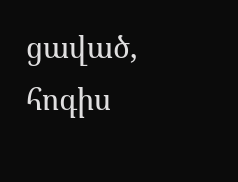ցաված, հոգիս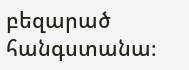բեզարած հանգստանա։